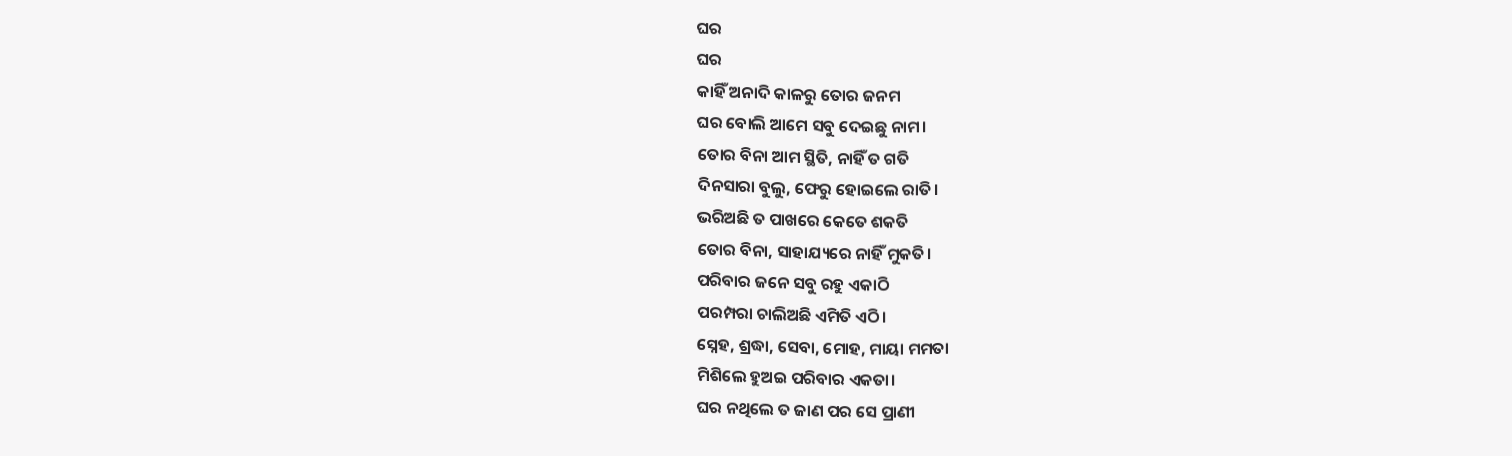ଘର
ଘର
କାହିଁ ଅନାଦି କାଳରୁ ତୋର ଜନମ
ଘର ବୋଲି ଆମେ ସବୁ ଦେଇଛୁ ନାମ।
ତୋର ବିନା ଆମ ସ୍ଥିତି, ନାହିଁ ତ ଗତି
ଦିନସାରା ବୁଲୁ, ଫେରୁ ହୋଇଲେ ରାତି।
ଭରିଅଛି ତ ପାଖରେ କେତେ ଶକତି
ତୋର ବିନା, ସାହାଯ୍ୟରେ ନାହିଁ ମୁକତି।
ପରିବାର ଜନେ ସବୁ ରହୁ ଏକାଠି
ପରମ୍ପରା ଚାଲିଅଛି ଏମିତି ଏଠି।
ସ୍ନେହ, ଶ୍ରଦ୍ଧା, ସେବା, ମୋହ, ମାୟା ମମତା
ମିଶିଲେ ହୁଅଇ ପରିବାର ଏକତା।
ଘର ନଥିଲେ ତ ଜାଣ ପର ସେ ପ୍ରାଣୀ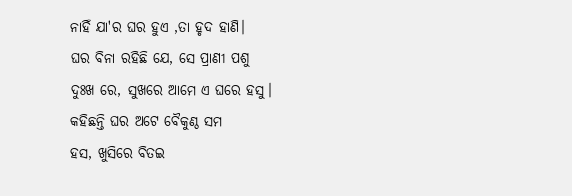ନାହିଁ ଯା'ର ଘର ହୁଏ ,ତା ହୃଦ ହାଣି।
ଘର ବିନା ରହିଛି ଯେ, ସେ ପ୍ରାଣୀ ପଶୁ
ଦୁଃଖ ରେ, ସୁଖରେ ଆମେ ଏ ଘରେ ହସୁ।
କହିଛନ୍ତି ଘର ଅଟେ ବୈକୁଣ୍ଠ ସମ
ହସ, ଖୁସିରେ ବିତଇ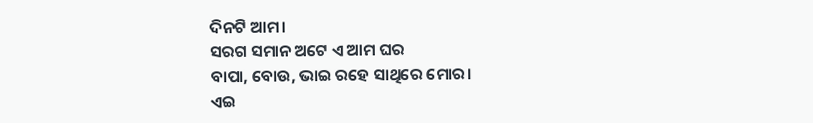ଦିନଟି ଆମ।
ସରଗ ସମାନ ଅଟେ ଏ ଆମ ଘର
ବାପା, ବୋଉ, ଭାଇ ରହେ ସାଥିରେ ମୋର।
ଏଇ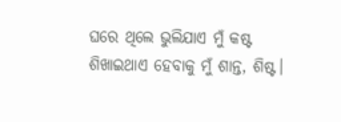ଘରେ ଥିଲେ ଭୁଲିଯାଏ ମୁଁ କଷ୍ଟ
ଶିଖାଇଥାଏ ହେବାକୁ ମୁଁ ଶାନ୍ତ, ଶିଷ୍ଟ।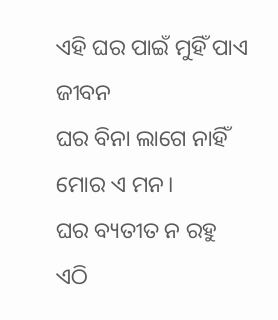ଏହି ଘର ପାଇଁ ମୁହିଁ ପାଏ ଜୀବନ
ଘର ବିନା ଲାଗେ ନାହିଁ ମୋର ଏ ମନ।
ଘର ବ୍ୟତୀତ ନ ରହୁ ଏଠି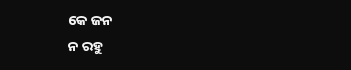କେ ଜନ
ନ ରହୁ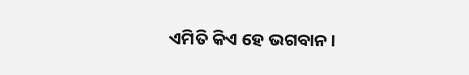ଏମିତି କିଏ ହେ ଭଗବାନ।